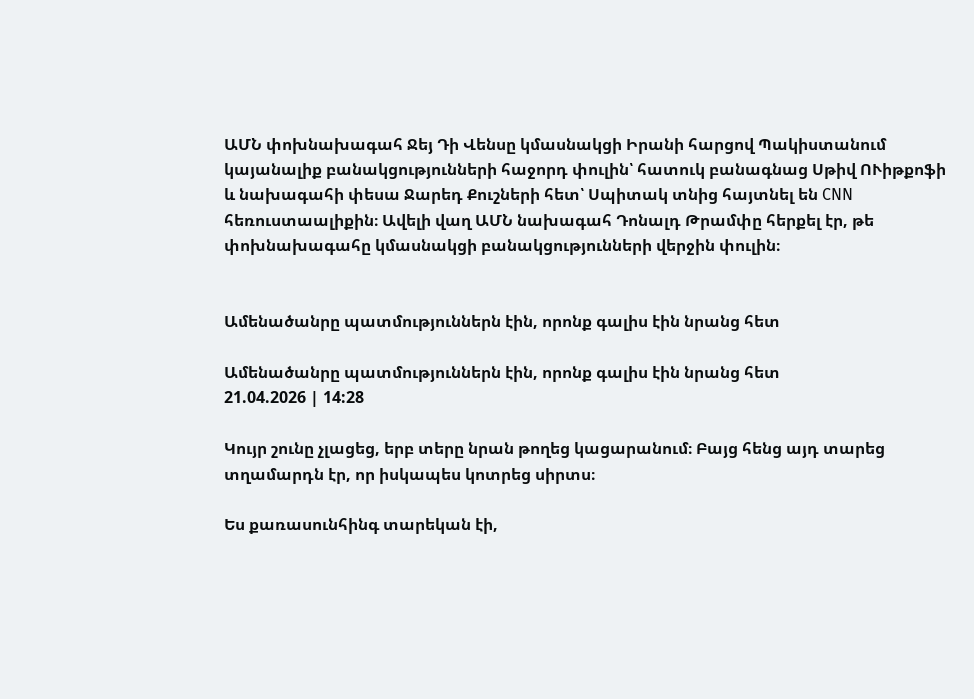ԱՄՆ փոխնախագահ Ջեյ Դի Վենսը կմասնակցի Իրանի հարցով Պակիստանում կայանալիք բանակցությունների հաջորդ փուլին՝ հատուկ բանագնաց Սթիվ ՈՒիթքոֆի և նախագահի փեսա Ջարեդ Քուշների հետ՝ Սպիտակ տնից հայտնել են CNN հեռուստաալիքին։ Ավելի վաղ ԱՄՆ նախագահ Դոնալդ Թրամփը հերքել էր, թե փոխնախագահը կմասնակցի բանակցությունների վերջին փուլին։


Ամենածանրը պատմություններն էին, որոնք գալիս էին նրանց հետ

Ամենածանրը պատմություններն էին, որոնք գալիս էին նրանց հետ
21.04.2026 | 14:28

Կույր շունը չլացեց, երբ տերը նրան թողեց կացարանում։ Բայց հենց այդ տարեց տղամարդն էր, որ իսկապես կոտրեց սիրտս։

Ես քառասունհինգ տարեկան էի,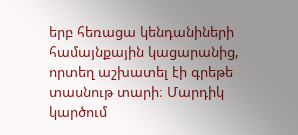երբ հեռացա կենդանիների համայնքային կացարանից, որտեղ աշխատել էի գրեթե տասնութ տարի։ Մարդիկ կարծում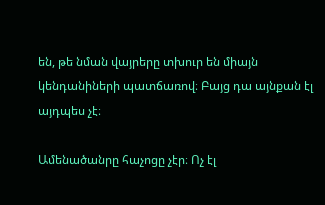են, թե նման վայրերը տխուր են միայն կենդանիների պատճառով։ Բայց դա այնքան էլ այդպես չէ։

Ամենածանրը հաչոցը չէր։ Ոչ էլ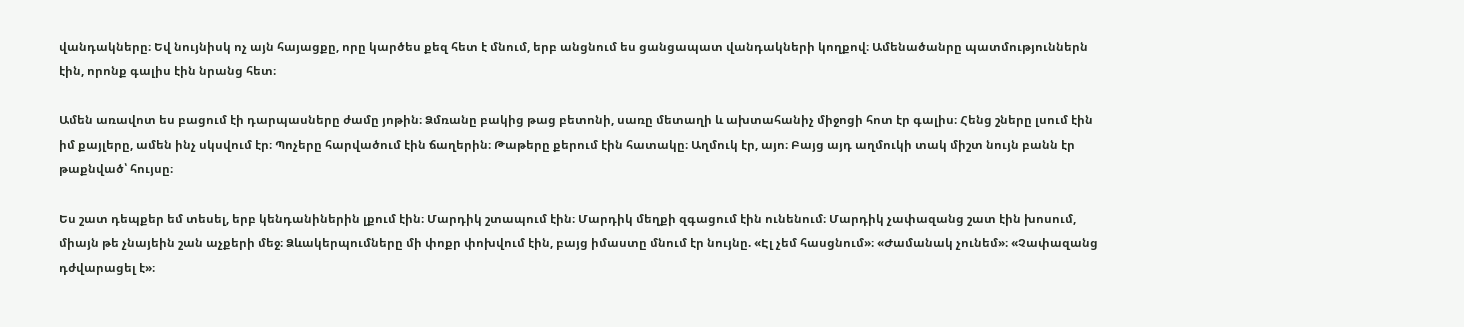վանդակները։ Եվ նույնիսկ ոչ այն հայացքը, որը կարծես քեզ հետ է մնում, երբ անցնում ես ցանցապատ վանդակների կողքով։ Ամենածանրը պատմություններն էին, որոնք գալիս էին նրանց հետ։

Ամեն առավոտ ես բացում էի դարպասները ժամը յոթին։ Ձմռանը բակից թաց բետոնի, սառը մետաղի և ախտահանիչ միջոցի հոտ էր գալիս։ Հենց շները լսում էին իմ քայլերը, ամեն ինչ սկսվում էր։ Պոչերը հարվածում էին ճաղերին։ Թաթերը քերում էին հատակը։ Աղմուկ էր, այո։ Բայց այդ աղմուկի տակ միշտ նույն բանն էր թաքնված՝ հույսը։

Ես շատ դեպքեր եմ տեսել, երբ կենդանիներին լքում էին։ Մարդիկ շտապում էին։ Մարդիկ մեղքի զգացում էին ունենում։ Մարդիկ չափազանց շատ էին խոսում, միայն թե չնայեին շան աչքերի մեջ։ Ձևակերպումները մի փոքր փոխվում էին, բայց իմաստը մնում էր նույնը. «Էլ չեմ հասցնում»։ «Ժամանակ չունեմ»։ «Չափազանց դժվարացել է»։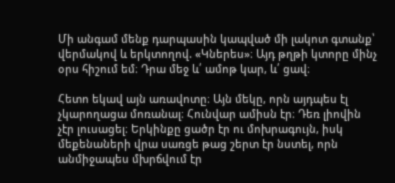Մի անգամ մենք դարպասին կապված մի լակոտ գտանք՝ վերմակով և երկտողով. «Կներես»։ Այդ թղթի կտորը մինչ օրս հիշում եմ։ Դրա մեջ և՛ ամոթ կար, և՛ ցավ։

Հետո եկավ այն առավոտը։ Այն մեկը, որն այդպես էլ չկարողացա մոռանալ։ Հունվար ամիսն էր։ Դեռ լիովին չէր լուսացել։ Երկինքը ցածր էր ու մոխրագույն, իսկ մեքենաների վրա սառցե թաց շերտ էր նստել, որն անմիջապես մխրճվում էր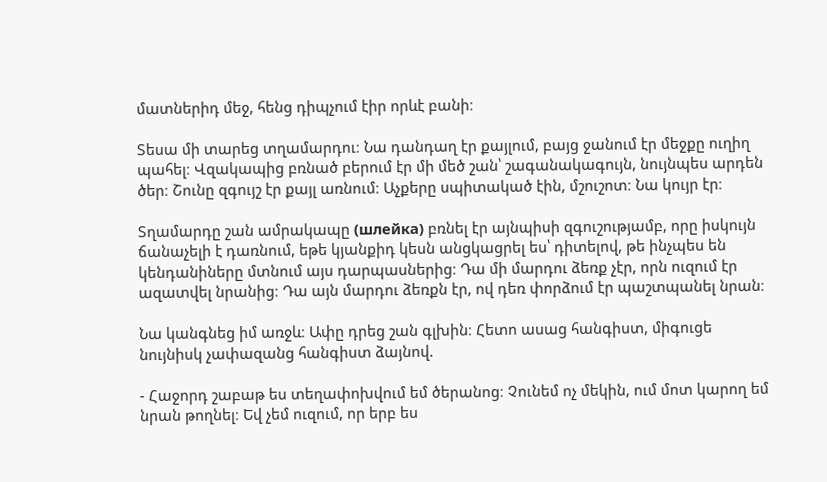մատներիդ մեջ, հենց դիպչում էիր որևէ բանի։

Տեսա մի տարեց տղամարդու։ Նա դանդաղ էր քայլում, բայց ջանում էր մեջքը ուղիղ պահել։ Վզակապից բռնած բերում էր մի մեծ շան՝ շագանակագույն, նույնպես արդեն ծեր։ Շունը զգույշ էր քայլ առնում։ Աչքերը սպիտակած էին, մշուշոտ։ Նա կույր էր։

Տղամարդը շան ամրակապը (шлейка) բռնել էր այնպիսի զգուշությամբ, որը իսկույն ճանաչելի է դառնում, եթե կյանքիդ կեսն անցկացրել ես՝ դիտելով, թե ինչպես են կենդանիները մտնում այս դարպասներից։ Դա մի մարդու ձեռք չէր, որն ուզում էր ազատվել նրանից։ Դա այն մարդու ձեռքն էր, ով դեռ փորձում էր պաշտպանել նրան։

Նա կանգնեց իմ առջև։ Ափը դրեց շան գլխին։ Հետո ասաց հանգիստ, միգուցե նույնիսկ չափազանց հանգիստ ձայնով.

- Հաջորդ շաբաթ ես տեղափոխվում եմ ծերանոց։ Չունեմ ոչ մեկին, ում մոտ կարող եմ նրան թողնել։ Եվ չեմ ուզում, որ երբ ես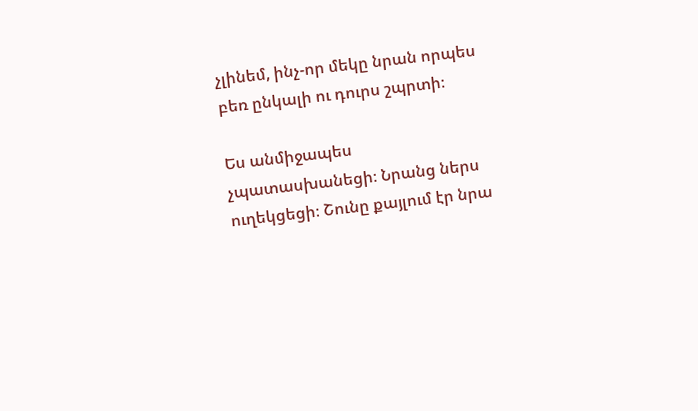չլինեմ, ինչ-որ մեկը նրան որպես բեռ ընկալի ու դուրս շպրտի։

Ես անմիջապես չպատասխանեցի։ Նրանց ներս ուղեկցեցի։ Շունը քայլում էր նրա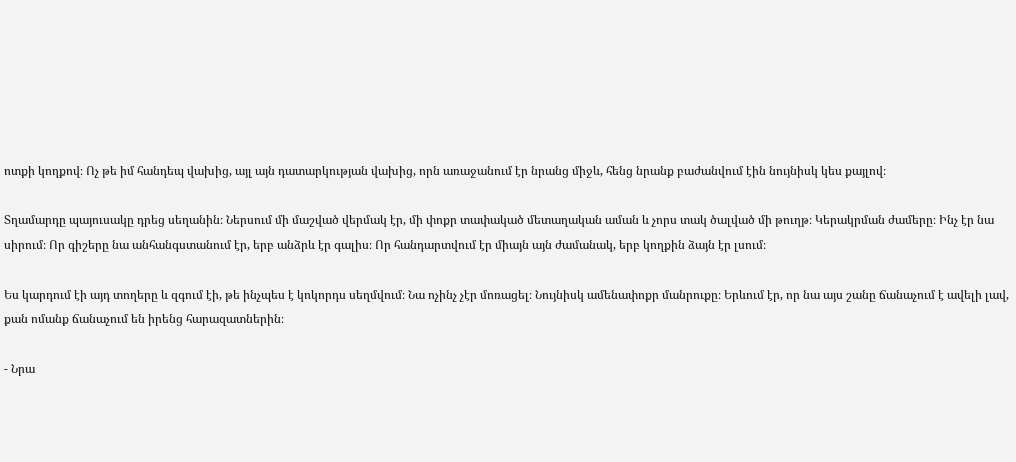ոտքի կողքով։ Ոչ թե իմ հանդեպ վախից, այլ այն դատարկության վախից, որն առաջանում էր նրանց միջև, հենց նրանք բաժանվում էին նույնիսկ կես քայլով։

Տղամարդը պայուսակը դրեց սեղանին։ Ներսում մի մաշված վերմակ էր, մի փոքր տափակած մետաղական աման և չորս տակ ծալված մի թուղթ։ Կերակրման ժամերը։ Ինչ էր նա սիրում։ Որ գիշերը նա անհանգստանում էր, երբ անձրև էր գալիս։ Որ հանդարտվում էր միայն այն ժամանակ, երբ կողքին ձայն էր լսում։

Ես կարդում էի այդ տողերը և զգում էի, թե ինչպես է կոկորդս սեղմվում։ Նա ոչինչ չէր մոռացել։ Նույնիսկ ամենափոքր մանրուքը։ Երևում էր, որ նա այս շանը ճանաչում է ավելի լավ, քան ոմանք ճանաչում են իրենց հարազատներին։

- Նրա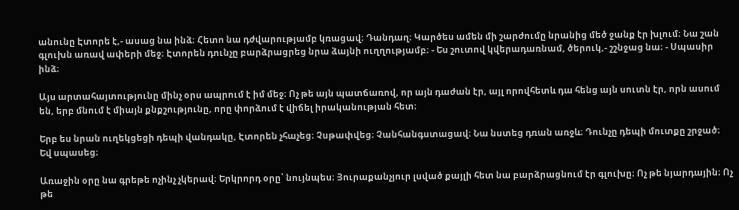անունը Էտորե է,- ասաց նա ինձ։ Հետո նա դժվարությամբ կռացավ։ Դանդաղ։ Կարծես ամեն մի շարժումը նրանից մեծ ջանք էր խլում։ Նա շան գլուխն առավ ափերի մեջ։ Էտորեն դունչը բարձրացրեց նրա ձայնի ուղղությամբ։ - Ես շուտով կվերադառնամ, ծերուկ,- շշնջաց նա։ - Սպասիր ինձ։

Այս արտահայտությունը մինչ օրս ապրում է իմ մեջ։ Ոչ թե այն պատճառով, որ այն դաժան էր, այլ որովհետև դա հենց այն սուտն էր, որն ասում են, երբ մնում է միայն քնքշությունը, որը փորձում է վիճել իրականության հետ։

Երբ ես նրան ուղեկցեցի դեպի վանդակը, Էտորեն չհաչեց։ Չսթափվեց։ Չանհանգստացավ։ Նա նստեց դռան առջև։ Դունչը դեպի մուտքը շրջած։ Եվ սպասեց։

Առաջին օրը նա գրեթե ոչինչ չկերավ։ Երկրորդ օրը՝ նույնպես։ Յուրաքանչյուր լսված քայլի հետ նա բարձրացնում էր գլուխը։ Ոչ թե նյարդային։ Ոչ թե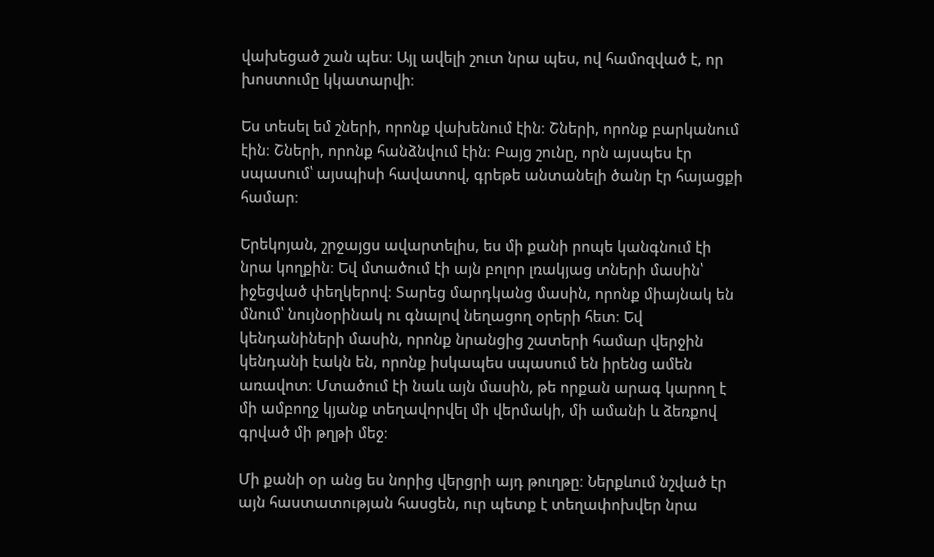վախեցած շան պես։ Այլ ավելի շուտ նրա պես, ով համոզված է, որ խոստումը կկատարվի։

Ես տեսել եմ շների, որոնք վախենում էին։ Շների, որոնք բարկանում էին։ Շների, որոնք հանձնվում էին։ Բայց շունը, որն այսպես էր սպասում՝ այսպիսի հավատով, գրեթե անտանելի ծանր էր հայացքի համար։

Երեկոյան, շրջայցս ավարտելիս, ես մի քանի րոպե կանգնում էի նրա կողքին։ Եվ մտածում էի այն բոլոր լռակյաց տների մասին՝ իջեցված փեղկերով։ Տարեց մարդկանց մասին, որոնք միայնակ են մնում՝ նույնօրինակ ու գնալով նեղացող օրերի հետ։ Եվ կենդանիների մասին, որոնք նրանցից շատերի համար վերջին կենդանի էակն են, որոնք իսկապես սպասում են իրենց ամեն առավոտ։ Մտածում էի նաև այն մասին, թե որքան արագ կարող է մի ամբողջ կյանք տեղավորվել մի վերմակի, մի ամանի և ձեռքով գրված մի թղթի մեջ։

Մի քանի օր անց ես նորից վերցրի այդ թուղթը։ Ներքևում նշված էր այն հաստատության հասցեն, ուր պետք է տեղափոխվեր նրա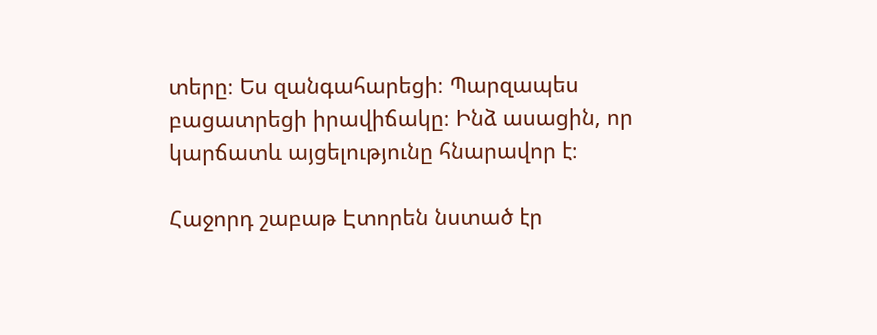տերը։ Ես զանգահարեցի։ Պարզապես բացատրեցի իրավիճակը։ Ինձ ասացին, որ կարճատև այցելությունը հնարավոր է։

Հաջորդ շաբաթ Էտորեն նստած էր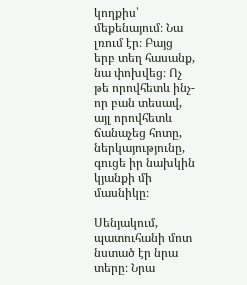կողքիս՝ մեքենայում։ Նա լռում էր։ Բայց երբ տեղ հասանք, նա փոխվեց։ Ոչ թե որովհետև ինչ-որ բան տեսավ, այլ որովհետև ճանաչեց հոտը, ներկայությունը, գուցե իր նախկին կյանքի մի մասնիկը։

Սենյակում, պատուհանի մոտ նստած էր նրա տերը։ Նրա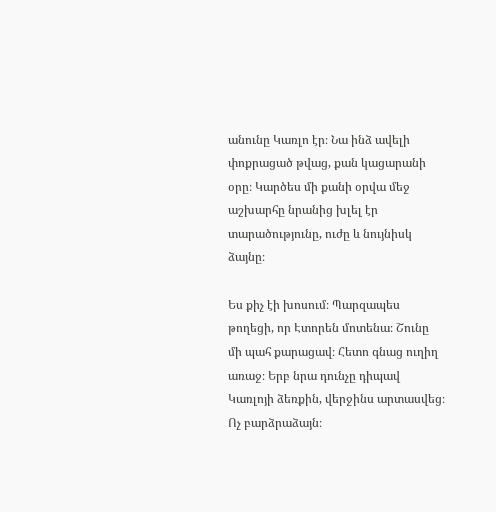անունը Կառլո էր։ Նա ինձ ավելի փոքրացած թվաց, քան կացարանի օրը։ Կարծես մի քանի օրվա մեջ աշխարհը նրանից խլել էր տարածությունը, ուժը և նույնիսկ ձայնը։

Ես քիչ էի խոսում։ Պարզապես թողեցի, որ Էտորեն մոտենա։ Շունը մի պահ քարացավ։ Հետո գնաց ուղիղ առաջ։ Երբ նրա դունչը դիպավ Կառլոյի ձեռքին, վերջինս արտասվեց։ Ոչ բարձրաձայն։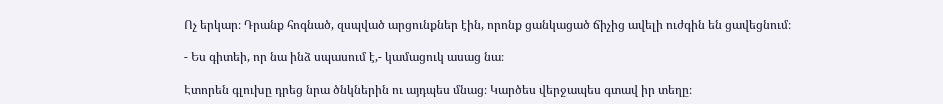Ոչ երկար։ Դրանք հոգնած, զսպված արցունքներ էին, որոնք ցանկացած ճիչից ավելի ուժգին են ցավեցնում։

- Ես գիտեի, որ նա ինձ սպասում է,- կամացուկ ասաց նա։

Էտորեն գլուխը դրեց նրա ծնկներին ու այդպես մնաց։ Կարծես վերջապես գտավ իր տեղը։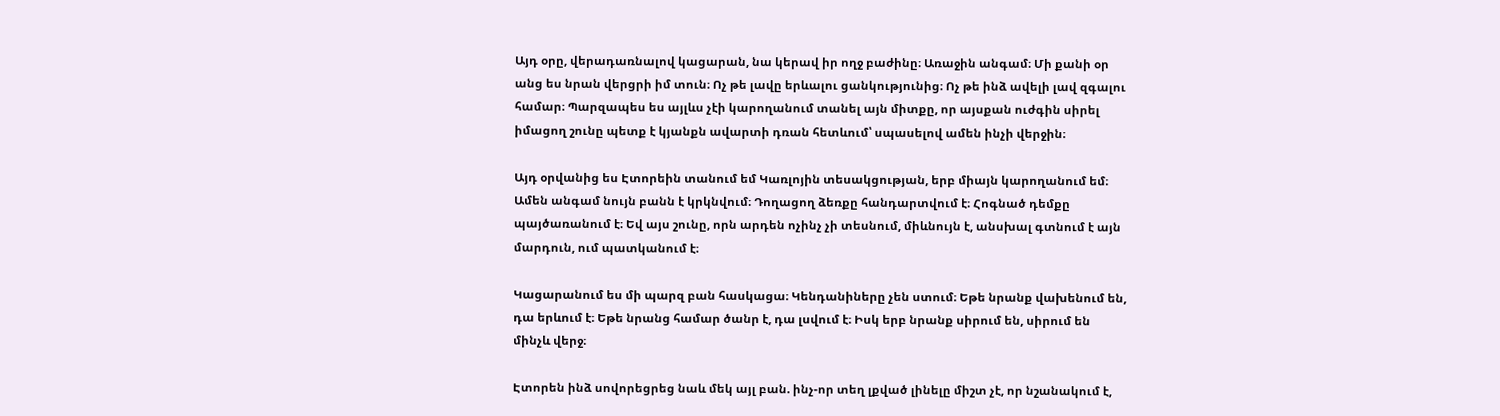Այդ օրը, վերադառնալով կացարան, նա կերավ իր ողջ բաժինը։ Առաջին անգամ։ Մի քանի օր անց ես նրան վերցրի իմ տուն։ Ոչ թե լավը երևալու ցանկությունից։ Ոչ թե ինձ ավելի լավ զգալու համար։ Պարզապես ես այլևս չէի կարողանում տանել այն միտքը, որ այսքան ուժգին սիրել իմացող շունը պետք է կյանքն ավարտի դռան հետևում՝ սպասելով ամեն ինչի վերջին։

Այդ օրվանից ես Էտորեին տանում եմ Կառլոյին տեսակցության, երբ միայն կարողանում եմ։ Ամեն անգամ նույն բանն է կրկնվում։ Դողացող ձեռքը հանդարտվում է։ Հոգնած դեմքը պայծառանում է։ Եվ այս շունը, որն արդեն ոչինչ չի տեսնում, միևնույն է, անսխալ գտնում է այն մարդուն, ում պատկանում է։

Կացարանում ես մի պարզ բան հասկացա։ Կենդանիները չեն ստում։ Եթե նրանք վախենում են, դա երևում է։ Եթե նրանց համար ծանր է, դա լսվում է։ Իսկ երբ նրանք սիրում են, սիրում են մինչև վերջ։

Էտորեն ինձ սովորեցրեց նաև մեկ այլ բան. ինչ-որ տեղ լքված լինելը միշտ չէ, որ նշանակում է,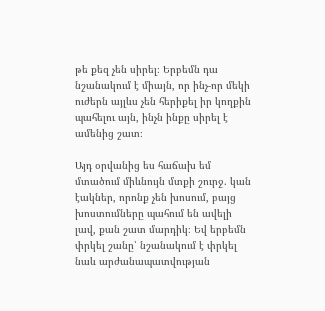թե քեզ չեն սիրել։ Երբեմն դա նշանակում է միայն, որ ինչ-որ մեկի ուժերն այլևս չեն հերիքել իր կողքին պահելու այն, ինչն ինքը սիրել է ամենից շատ։

Այդ օրվանից ես հաճախ եմ մտածում միևնույն մտքի շուրջ. կան էակներ, որոնք չեն խոսում, բայց խոստումները պահում են ավելի լավ, քան շատ մարդիկ։ Եվ երբեմն փրկել շանը՝ նշանակում է փրկել նաև արժանապատվության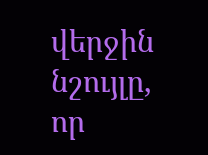վերջին նշույլը, որ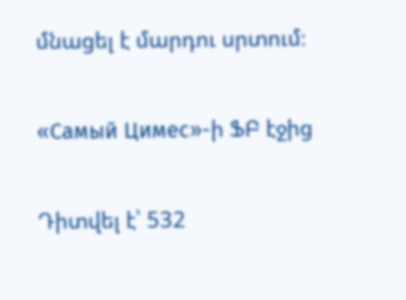մնացել է մարդու սրտում։

«Самый Цимес»-ի ՖԲ էջից

Դիտվել է՝ 532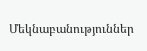Մեկնաբանություններ